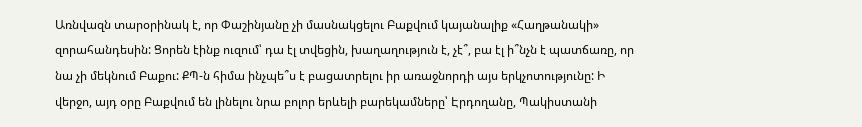Առնվազն տարօրինակ է, որ Փաշինյանը չի մասնակցելու Բաքվում կայանալիք «Հաղթանակի» զորահանդեսին: Ցորեն էինք ուզում՝ դա էլ տվեցին, խաղաղություն է, չէ՞, բա էլ ի՞նչն է պատճառը, որ նա չի մեկնում Բաքու: ՔՊ-ն հիմա ինչպե՞ս է բացատրելու իր առաջնորդի այս երկչոտությունը: Ի վերջո, այդ օրը Բաքվում են լինելու նրա բոլոր երևելի բարեկամները՝ Էրդողանը, Պակիստանի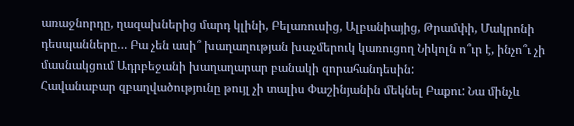առաջնորդը, ղազախներից մարդ կլինի, Բելառուսից, Ալբանիայից, Թրամփի, Մակրոնի դեսպանները… Բա չեն ասի՞ խաղաղության խաչմերուկ կառուցող Նիկոլն ո՞ւր է, ինչո՞ւ չի մասնակցում Ադրբեջանի խաղաղարար բանակի զորահանդեսին:
Հավանաբար զբաղվածությունը թույլ չի տալիս Փաշինյանին մեկնել Բաքու: Նա մինչև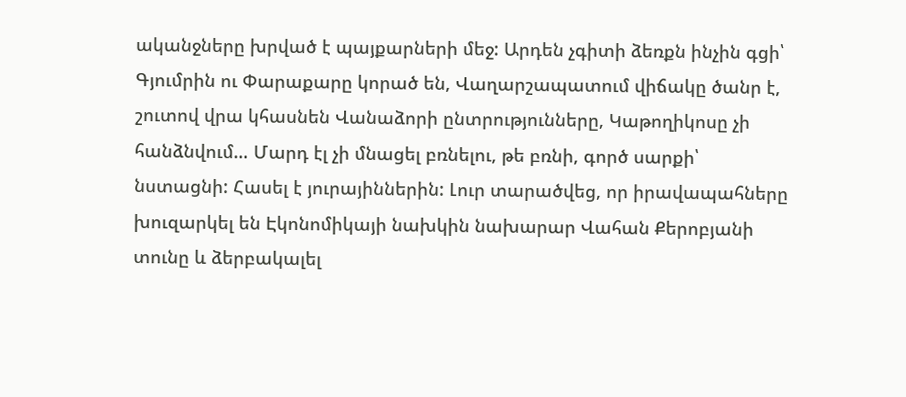ականջները խրված է պայքարների մեջ: Արդեն չգիտի ձեռքն ինչին գցի՝ Գյումրին ու Փարաքարը կորած են, Վաղարշապատում վիճակը ծանր է, շուտով վրա կհասնեն Վանաձորի ընտրությունները, Կաթողիկոսը չի հանձնվում… Մարդ էլ չի մնացել բռնելու, թե բռնի, գործ սարքի՝ նստացնի: Հասել է յուրայիններին: Լուր տարածվեց, որ իրավապահները խուզարկել են Էկոնոմիկայի նախկին նախարար Վահան Քերոբյանի տունը և ձերբակալել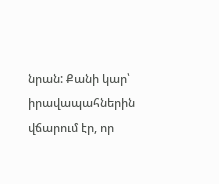նրան: Քանի կար՝ իրավապահներին վճարում էր, որ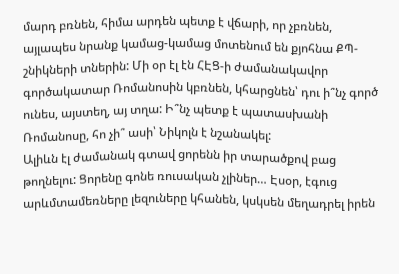մարդ բռնեն, հիմա արդեն պետք է վճարի, որ չբռնեն, այլապես նրանք կամաց-կամաց մոտենում են քյոհնա ՔՊ-շնիկների տներին: Մի օր էլ էն ՀԷՑ-ի ժամանակավոր գործակատար Ռոմանոսին կբռնեն, կհարցնեն՝ դու ի՞նչ գործ ունես, այստեղ, այ տղա: Ի՞նչ պետք է պատասխանի Ռոմանոսը, հո չի՞ ասի՝ Նիկոլն է նշանակել:
Ալիևն էլ ժամանակ գտավ ցորենն իր տարածքով բաց թողնելու: Ցորենը գոնե ռուսական չլիներ… Էսօր, էգուց արևմտամեռները լեզուները կհանեն, կսկսեն մեղադրել իրեն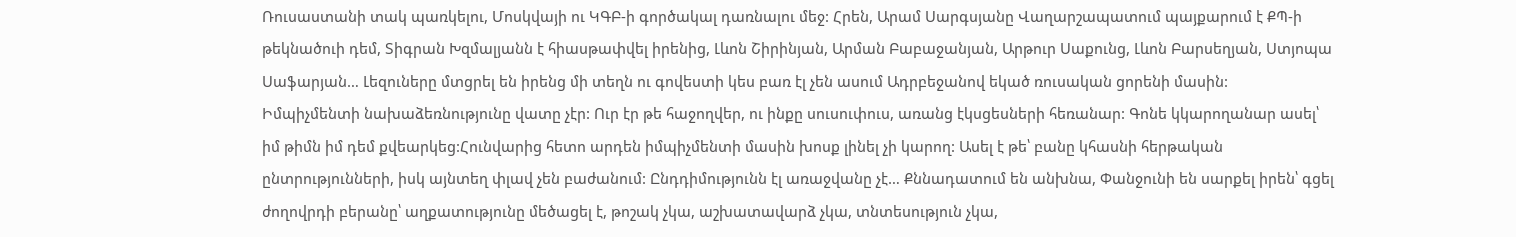Ռուսաստանի տակ պառկելու, Մոսկվայի ու ԿԳԲ-ի գործակալ դառնալու մեջ: Հրեն, Արամ Սարգսյանը Վաղարշապատում պայքարում է ՔՊ-ի թեկնածուի դեմ, Տիգրան Խզմալյանն է հիասթափվել իրենից, Լևոն Շիրինյան, Արման Բաբաջանյան, Արթուր Սաքունց, Լևոն Բարսեղյան, Ստյոպա Սաֆարյան… Լեզուները մտցրել են իրենց մի տեղն ու գովեստի կես բառ էլ չեն ասում Ադրբեջանով եկած ռուսական ցորենի մասին:
Իմպիչմենտի նախաձեռնությունը վատը չէր: Ուր էր թե հաջողվեր, ու ինքը սուսուփուս, առանց էկսցեսների հեռանար: Գոնե կկարողանար ասել՝ իմ թիմն իմ դեմ քվեարկեց:Հունվարից հետո արդեն իմպիչմենտի մասին խոսք լինել չի կարող: Ասել է թե՝ բանը կհասնի հերթական ընտրությունների, իսկ այնտեղ փլավ չեն բաժանում: Ընդդիմությունն էլ առաջվանը չէ… Քննադատում են անխնա, Փանջունի են սարքել իրեն՝ գցել ժողովրդի բերանը՝ աղքատությունը մեծացել է, թոշակ չկա, աշխատավարձ չկա, տնտեսություն չկա,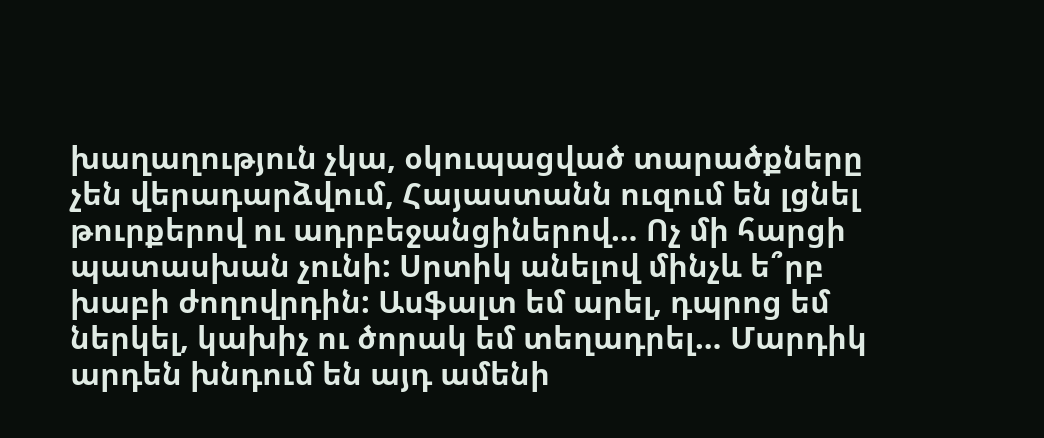խաղաղություն չկա, օկուպացված տարածքները չեն վերադարձվում, Հայաստանն ուզում են լցնել թուրքերով ու ադրբեջանցիներով… Ոչ մի հարցի պատասխան չունի: Սրտիկ անելով մինչև ե՞րբ խաբի ժողովրդին: Ասֆալտ եմ արել, դպրոց եմ ներկել, կախիչ ու ծորակ եմ տեղադրել… Մարդիկ արդեն խնդում են այդ ամենի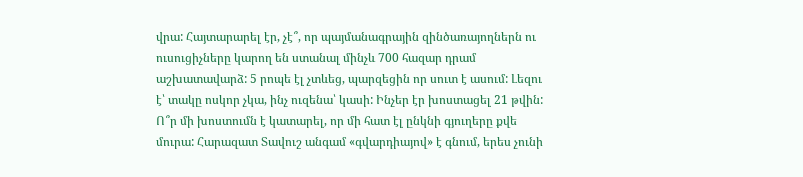վրա: Հայտարարել էր, չէ՞, որ պայմանագրային զինծառայողներն ու ուսուցիչները կարող են ստանալ մինչև 700 հազար դրամ աշխատավարձ: 5 րոպե էլ չտևեց, պարզեցին որ սուտ է ասում: Լեզու է՝ տակը ոսկոր չկա, ինչ ուզենա՝ կասի: Ինչեր էր խոստացել 21 թվին: Ո՞ր մի խոստումն է կատարել, որ մի հատ էլ ընկնի գյուղերը քվե մուրա: Հարազատ Տավուշ անգամ «գվարդիայով» է գնում, երես չունի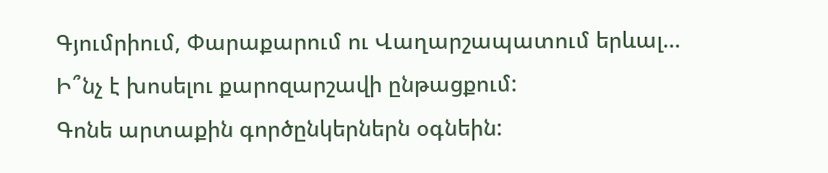Գյումրիում, Փարաքարում ու Վաղարշապատում երևալ… Ի՞նչ է խոսելու քարոզարշավի ընթացքում:
Գոնե արտաքին գործընկերներն օգնեին: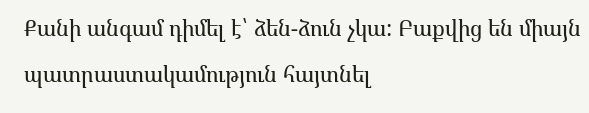Քանի անգամ դիմել է՝ ձեն-ձուն չկա: Բաքվից են միայն պատրաստակամություն հայտնել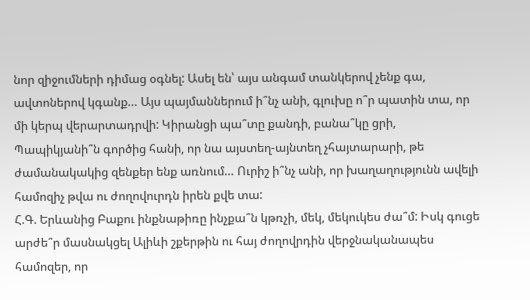նոր զիջումների դիմաց օգնել: Ասել են՝ այս անգամ տանկերով չենք գա, ավտոներով կգանք… Այս պայմաններում ի՞նչ անի, գլուխը ո՞ր պատին տա, որ մի կերպ վերարտադրվի: Կիրանցի պա՞տը քանդի, բանա՞կը ցրի, Պապիկյանի՞ն գործից հանի, որ նա այստեղ-այնտեղ չհայտարարի, թե ժամանակակից զենքեր ենք առնում… Ուրիշ ի՞նչ անի, որ խաղաղությունն ավելի համոզիչ թվա ու ժողովուրդն իրեն քվե տա:
Հ.Գ. Երևանից Բաքու ինքնաթիռը ինչքա՞ն կթռչի, մեկ, մեկուկես ժա՞մ: Իսկ գուցե արժե՞ր մասնակցել Ալիևի շքերթին ու հայ ժողովրդին վերջնականապես համոզեր, որ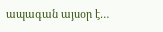ապագան այսօր է…